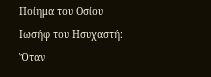Ποίημα του Οσίου Ιωσήφ του Ησυχαστή: Ὅταν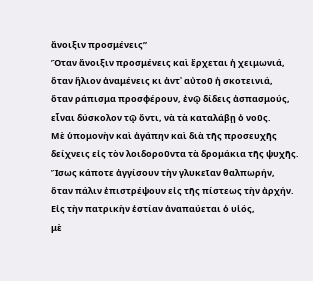ἄνοιξιν προσμένεις”
Ὅταν ἄνοιξιν προσμένεις καὶ ἔρχεται ἡ χειμωνιά,
ὅταν ἥλιον ἀναμένεις κι ἀντ᾿ αὐτοῦ ἡ σκοτεινιά,
ὅταν ράπισμα προσφέρουν, ἐνῷ δίδεις ἀσπασμούς,
εἶναι δύσκολον τῷ ὄντι, νὰ τὰ καταλάβῃ ὁ νοῦς.
Μὲ ὑπομονὴν καὶ ἀγάπην καὶ διὰ τῆς προσευχῆς
δείχνεις εἰς τὸν λοιδοροῦντα τὰ δρομάκια τῆς ψυχῆς.
Ἴσως κάποτε ἀγγίσουν τὴν γλυκεῖαν θαλπωρήν,
ὅταν πάλιν ἐπιστρέψουν εἰς τῆς πίστεως τὴν ἀρχήν.
Εἰς τὴν πατρικὴν ἑστίαν ἀναπαύεται ὁ υἱός,
μὲ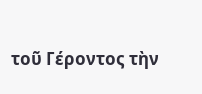τοῦ Γέροντος τὴν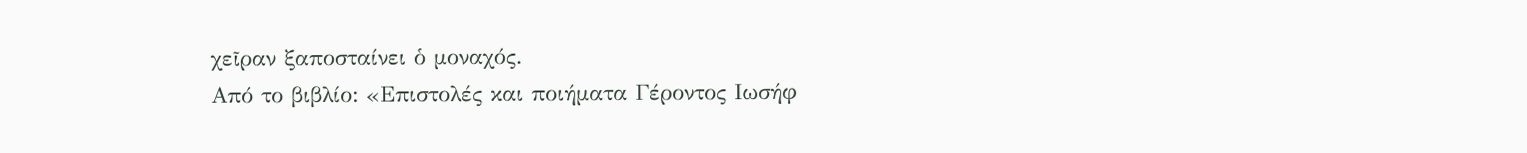χεῖραν ξαποσταίνει ὁ μοναχός.
Από το βιβλίο: «Επιστολές και ποιήματα Γέροντος Ιωσήφ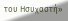του Ησυχαστή»